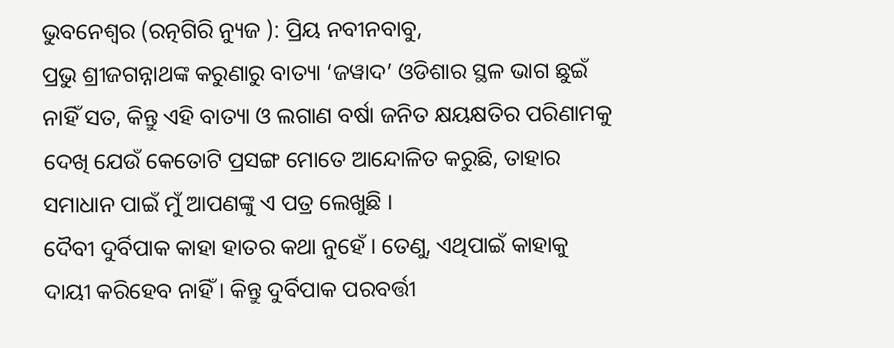ଭୁବନେଶ୍ୱର (ରତ୍ନଗିରି ନ୍ୟୁଜ ): ପ୍ରିୟ ନବୀନବାବୁ,
ପ୍ରଭୁ ଶ୍ରୀଜଗନ୍ନାଥଙ୍କ କରୁଣାରୁ ବାତ୍ୟା ‘ଜୱାଦ’ ଓଡିଶାର ସ୍ଥଳ ଭାଗ ଛୁଇଁ ନାହିଁ ସତ, କିନ୍ତୁ ଏହି ବାତ୍ୟା ଓ ଲଗାଣ ବର୍ଷା ଜନିତ କ୍ଷୟକ୍ଷତିର ପରିଣାମକୁ ଦେଖି ଯେଉଁ କେତୋଟି ପ୍ରସଙ୍ଗ ମୋତେ ଆନ୍ଦୋଳିତ କରୁଛି, ତାହାର ସମାଧାନ ପାଇଁ ମୁଁ ଆପଣଙ୍କୁ ଏ ପତ୍ର ଲେଖୁଛି ।
ଦୈବୀ ଦୁର୍ବିପାକ କାହା ହାତର କଥା ନୁହେଁ । ତେଣୁ, ଏଥିପାଇଁ କାହାକୁ ଦାୟୀ କରିହେବ ନାହିଁ । କିନ୍ତୁ ଦୁର୍ବିପାକ ପରବର୍ତ୍ତୀ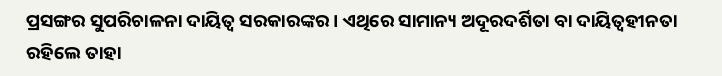ପ୍ରସଙ୍ଗର ସୁପରିଚାଳନା ଦାୟିତ୍ୱ ସରକାରଙ୍କର । ଏଥିରେ ସାମାନ୍ୟ ଅଦୂରଦର୍ଶିତା ବା ଦାୟିତ୍ୱହୀନତା ରହିଲେ ତାହା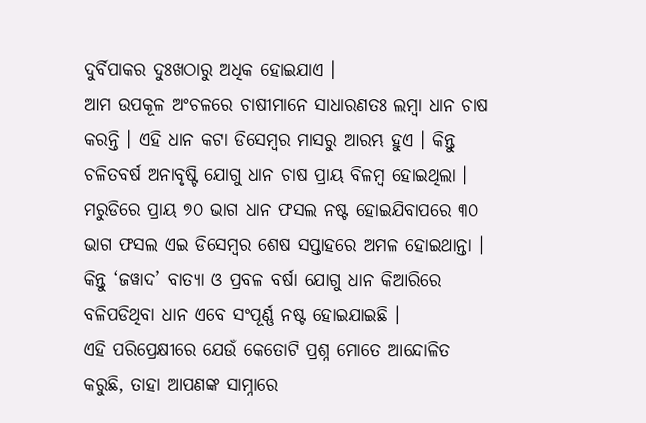ଦୁର୍ବିପାକର ଦୁଃଖଠାରୁ ଅଧିକ ହୋଇଯାଏ ।
ଆମ ଉପକୂଳ ଅଂଚଳରେ ଚାଷୀମାନେ ସାଧାରଣତଃ ଲମ୍ବା ଧାନ ଚାଷ କରନ୍ତି । ଏହି ଧାନ କଟା ଡିସେମ୍ବର ମାସରୁ ଆରମ୍ଭ ହୁଏ । କିନ୍ତୁ ଚଳିତବର୍ଷ ଅନାବୃଷ୍ଟି ଯୋଗୁ ଧାନ ଚାଷ ପ୍ରାୟ ବିଳମ୍ବ ହୋଇଥିଲା । ମରୁଡିରେ ପ୍ରାୟ ୭୦ ଭାଗ ଧାନ ଫସଲ ନଷ୍ଟ ହୋଇଯିବାପରେ ୩୦ ଭାଗ ଫସଲ ଏଇ ଡିସେମ୍ବର ଶେଷ ସପ୍ତାହରେ ଅମଳ ହୋଇଥାନ୍ତା । କିନ୍ତୁ ‘ଜୱାଦ’ ବାତ୍ୟା ଓ ପ୍ରବଳ ବର୍ଷା ଯୋଗୁ ଧାନ କିଆରିରେ ବଳିପଡିଥିବା ଧାନ ଏବେ ସଂପୂର୍ଣ୍ଣ ନଷ୍ଟ ହୋଇଯାଇଛି ।
ଏହି ପରିପ୍ରେକ୍ଷୀରେ ଯେଉଁ କେତୋଟି ପ୍ରଶ୍ନ ମୋତେ ଆନ୍ଦୋଳିତ କରୁଛି, ତାହା ଆପଣଙ୍କ ସାମ୍ନାରେ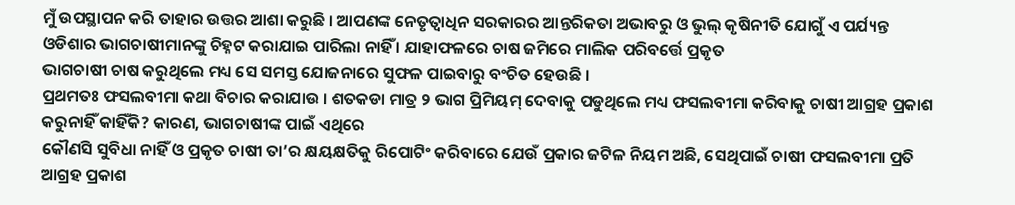ମୁଁ ଉପସ୍ଥାପନ କରି ତାହାର ଉତ୍ତର ଆଶା କରୁଛି । ଆପଣଙ୍କ ନେତୃତ୍ୱାଧିନ ସରକାରର ଆନ୍ତରିକତା ଅଭାବରୁ ଓ ଭୁଲ୍ କୃଷିନୀତି ଯୋଗୁଁ ଏ ପର୍ଯ୍ୟନ୍ତ ଓଡିଶାର ଭାଗଚାଷୀମାନଙ୍କୁ ଚିହ୍ନଟ କରାଯାଇ ପାରିଲା ନାହିଁ । ଯାହାଫଳରେ ଚାଷ ଜମିରେ ମାଲିକ ପରିବର୍ତ୍ତେ ପ୍ରକୃତ
ଭାଗଚାଷୀ ଚାଷ କରୁଥିଲେ ମଧ୍ୟ ସେ ସମସ୍ତ ଯୋଜନାରେ ସୁଫଳ ପାଇବାରୁ ବଂଚିତ ହେଉଛି ।
ପ୍ରଥମତଃ ଫସଲବୀମା କଥା ବିଚାର କରାଯାଉ । ଶତକଡା ମାତ୍ର ୨ ଭାଗ ପ୍ରିମିୟମ୍ ଦେବାକୁ ପଡୁଥିଲେ ମଧ୍ୟ ଫସଲବୀମା କରିବାକୁ ଚାଷୀ ଆଗ୍ରହ ପ୍ରକାଶ କରୁନାହିଁ କାହିଁକି? କାରଣ, ଭାଗଚାଷୀଙ୍କ ପାଇଁ ଏଥିରେ
କୌଣସି ସୁବିଧା ନାହିଁ ଓ ପ୍ରକୃତ ଚାଷୀ ତା’ର କ୍ଷୟକ୍ଷତିକୁ ରିପୋଟିଂ କରିବାରେ ଯେଉଁ ପ୍ରକାର ଜଟିଳ ନିୟମ ଅଛି, ସେଥିପାଇଁ ଚାଷୀ ଫସଲବୀମା ପ୍ରତି ଆଗ୍ରହ ପ୍ରକାଶ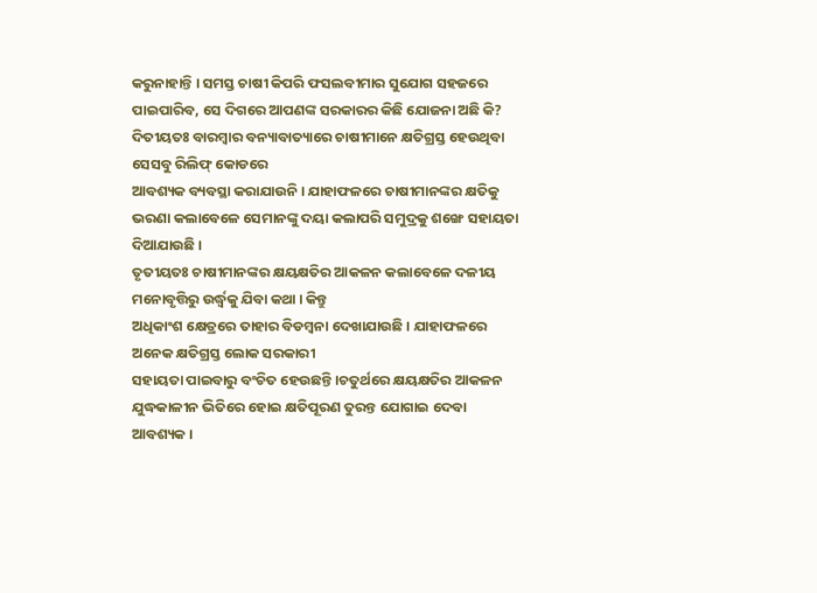କରୁନାହାନ୍ତି । ସମସ୍ତ ଚାଷୀ କିପରି ଫସଲବୀମାର ସୁଯୋଗ ସହଜରେ ପାଇପାରିବ, ସେ ଦିଗରେ ଆପଣଙ୍କ ସରକାରର କିଛି ଯୋଜନା ଅଛି କି?
ଦିତୀୟତଃ ବାରମ୍ବାର ବନ୍ୟାବାତ୍ୟାରେ ଚାଷୀମାନେ କ୍ଷତିଗ୍ରସ୍ତ ହେଉଥିବା ସେସବୁ ରିଲିଫ୍ କୋଡରେ
ଆବଶ୍ୟକ ବ୍ୟବସ୍ଥା କରାଯାଉନି । ଯାହାଫଳରେ ଚାଷୀମାନଙ୍କର କ୍ଷତିକୁ ଭରଣା କଲାବେଳେ ସେମାନଙ୍କୁ ଦୟା କଲାପରି ସମୁଦ୍ରକୁ ଶଙ୍ଖେ ସହାୟତା ଦିଆଯାଉଛି ।
ତୃତୀୟତଃ ଚାଷୀମାନଙ୍କର କ୍ଷୟକ୍ଷତିର ଆକଳନ କଲାବେଳେ ଦଳୀୟ ମନୋବୃତ୍ତିରୁ ଉର୍ଦ୍ଧ୍ୱକୁ ଯିବା କଥା । କିନ୍ତୁ
ଅଧିକାଂଶ କ୍ଷେତ୍ରରେ ତାହାର ବିଡମ୍ବନା ଦେଖାଯାଉଛି । ଯାହାଫଳରେ ଅନେକ କ୍ଷତିଗ୍ରସ୍ତ ଲୋକ ସରକାରୀ
ସହାୟତା ପାଇବାରୁ ବଂଚିତ ହେଉଛନ୍ତି ।ଚତୁର୍ଥରେ କ୍ଷୟକ୍ଷତିର ଆକଳନ ଯୁଦ୍ଧକାଳୀନ ଭିତିରେ ହୋଇ କ୍ଷତିପୂରଣ ତୁରନ୍ତ ଯୋଗାଇ ଦେବା ଆବଶ୍ୟକ ।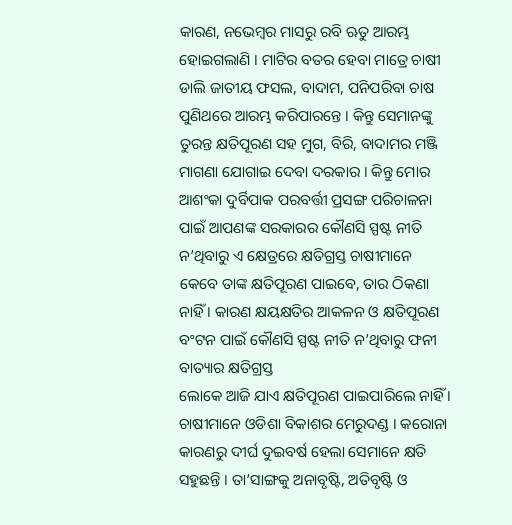କାରଣ, ନଭେମ୍ବର ମାସରୁ ରବି ଋତୁ ଆରମ୍ଭ ହୋଇଗଲାଣି । ମାଟିର ବତର ହେବା ମାତ୍ରେ ଚାଷୀ ଡାଲି ଜାତୀୟ ଫସଲ, ବାଦାମ, ପନିପରିବା ଚାଷ ପୁଣିଥରେ ଆରମ୍ଭ କରିପାରନ୍ତେ । କିନ୍ତୁ ସେମାନଙ୍କୁ ତୁରନ୍ତ କ୍ଷତିପୂରଣ ସହ ମୁଗ, ବିରି, ବାଦାମର ମଞ୍ଜି ମାଗଣା ଯୋଗାଇ ଦେବା ଦରକାର । କିନ୍ତୁ ମୋର ଆଶଂକା ଦୁର୍ବିପାକ ପରବର୍ତ୍ତୀ ପ୍ରସଙ୍ଗ ପରିଚାଳନା ପାଇଁ ଆପଣଙ୍କ ସରକାରର କୌଣସି ସ୍ପଷ୍ଟ ନୀତି ନ’ଥିବାରୁ ଏ କ୍ଷେତ୍ରରେ କ୍ଷତିଗ୍ରସ୍ତ ଚାଷୀମାନେ କେବେ ତାଙ୍କ କ୍ଷତିପୂରଣ ପାଇବେ, ତାର ଠିକଣା ନାହିଁ । କାରଣ କ୍ଷୟକ୍ଷତିର ଆକଳନ ଓ କ୍ଷତିପୂରଣ ବଂଟନ ପାଇଁ କୌଣସି ସ୍ପଷ୍ଟ ନୀତି ନ’ଥିବାରୁ ଫନୀ ବାତ୍ୟାର କ୍ଷତିଗ୍ରସ୍ତ
ଲୋକେ ଆଜି ଯାଏ କ୍ଷତିପୂରଣ ପାଇପାରିଲେ ନାହିଁ ।
ଚାଷୀମାନେ ଓଡିଶା ବିକାଶର ମେରୁଦଣ୍ଡ । କରୋନା କାରଣରୁ ଦୀର୍ଘ ଦୁଇବର୍ଷ ହେଲା ସେମାନେ କ୍ଷତି ସହୁଛନ୍ତି । ତା’ସାଙ୍ଗକୁ ଅନାବୃଷ୍ଟି, ଅତିବୃଷ୍ଟି ଓ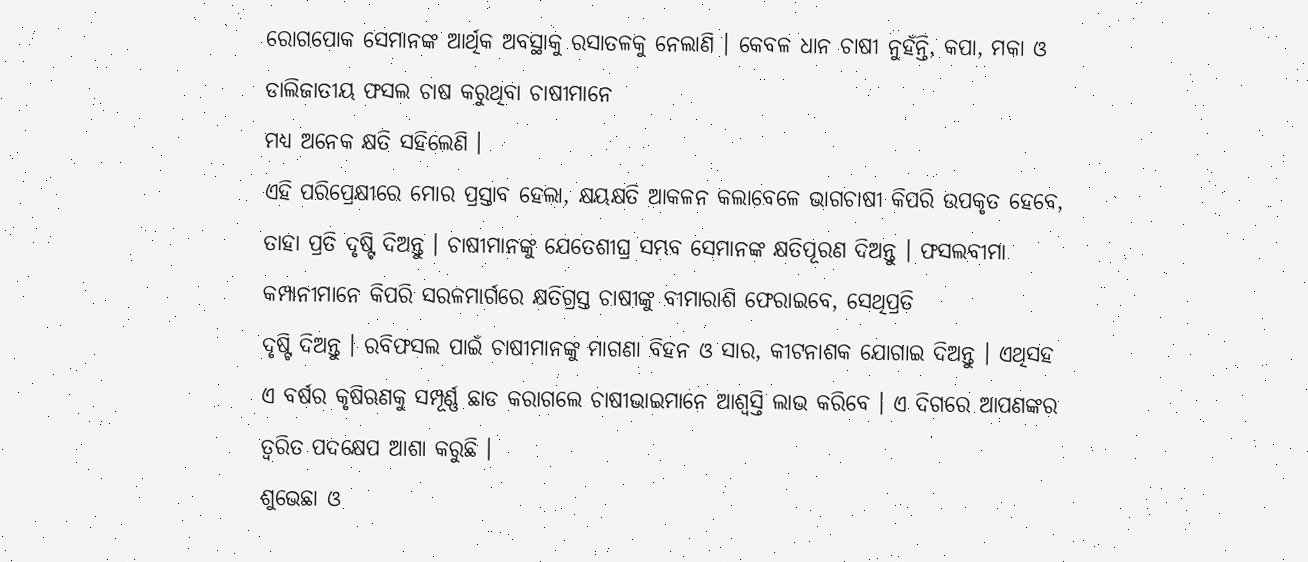ରୋଗପୋକ ସେମାନଙ୍କ ଆର୍ଥିକ ଅବସ୍ଥାକୁ ରସାତଳକୁ ନେଲାଣି । କେବଳ ଧାନ ଚାଷୀ ନୁହଁନ୍ତି, କପା, ମକା ଓ ଡାଲିଜାତୀୟ ଫସଲ ଚାଷ କରୁଥିବା ଚାଷୀମାନେ
ମଧ୍ୟ ଅନେକ କ୍ଷତି ସହିଲେଣି ।
ଏହି ପରିପ୍ରେକ୍ଷୀରେ ମୋର ପ୍ରସ୍ତାବ ହେଲା, କ୍ଷୟକ୍ଷତି ଆକଳନ କଲାବେଳେ ଭାଗଚାଷୀ କିପରି ଉପକୃତ ହେବେ, ତାହା ପ୍ରତି ଦୃଷ୍ଟି ଦିଅନ୍ତୁ । ଚାଷୀମାନଙ୍କୁ ଯେତେଶୀଘ୍ର ସମ୍ଭବ ସେମାନଙ୍କ କ୍ଷତିପୂରଣ ଦିଅନ୍ତୁ । ଫସଲବୀମା କମ୍ପାନୀମାନେ କିପରି ସରଳମାର୍ଗରେ କ୍ଷତିଗ୍ରସ୍ତ ଚାଷୀଙ୍କୁ ବୀମାରାଶି ଫେରାଇବେ, ସେଥିପ୍ରତି
ଦୃଷ୍ଟି ଦିଅନ୍ତୁ । ରବିଫସଲ ପାଇଁ ଚାଷୀମାନଙ୍କୁ ମାଗଣା ବିହନ ଓ ସାର, କୀଟନାଶକ ଯୋଗାଇ ଦିଅନ୍ତୁ । ଏଥିସହ ଏ ବର୍ଷର କୃଷିଋଣକୁ ସମ୍ପୂର୍ଣ୍ଣ ଛାଡ କରାଗଲେ ଚାଷୀଭାଇମାନେ ଆଶ୍ୱସ୍ତି ଲାଭ କରିବେ । ଏ ଦିଗରେ ଆପଣଙ୍କର ତ୍ୱରିତ ପଦକ୍ଷେପ ଆଶା କରୁଛି ।
ଶୁଭେଛା ଓ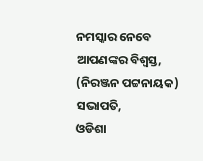ନମସ୍କାର ନେବେ
ଆପଣଙ୍କର ବିଶ୍ୱସ୍ତ,
(ନିରଞ୍ଜନ ପଟ୍ଟନାୟକ)
ସଭାପତି,
ଓଡିଶା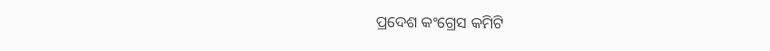ପ୍ରଦେଶ କଂଗ୍ରେସ କମିଟି